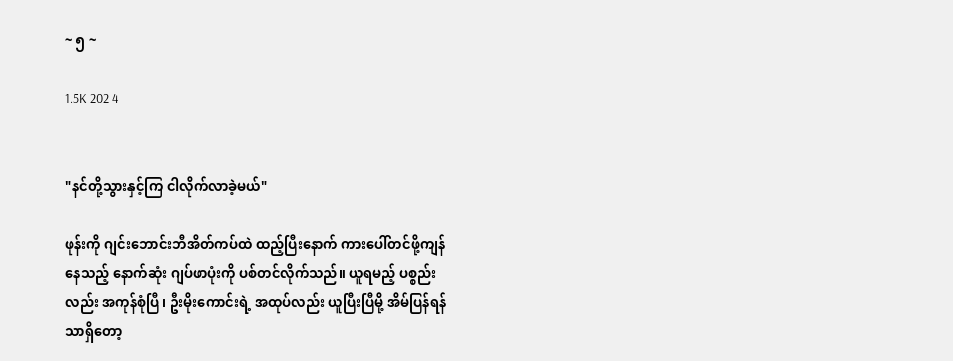~ ၅ ~

1.5K 202 4


"နင်တို့သွားနှင့်ကြ ငါလိုက်လာခဲ့မယ်"

ဖုန်းကို ဂျင်းဘောင်းဘီအိတ်ကပ်ထဲ ထည့်ပြီးနောက် ကားပေါ်တင်ဖို့ကျန်နေသည့် နောက်ဆုံး ဂျပ်ဖာပုံးကို ပစ်တင်လိုက်သည်။ ယူရမည့် ပစ္စည်းလည်း အကုန်စုံပြီ၊ ဦးမိုးကောင်းရဲ့ အထုပ်လည်း ယူပြီးပြီမို့ အိမ်ပြန်ရန်သာရှိတော့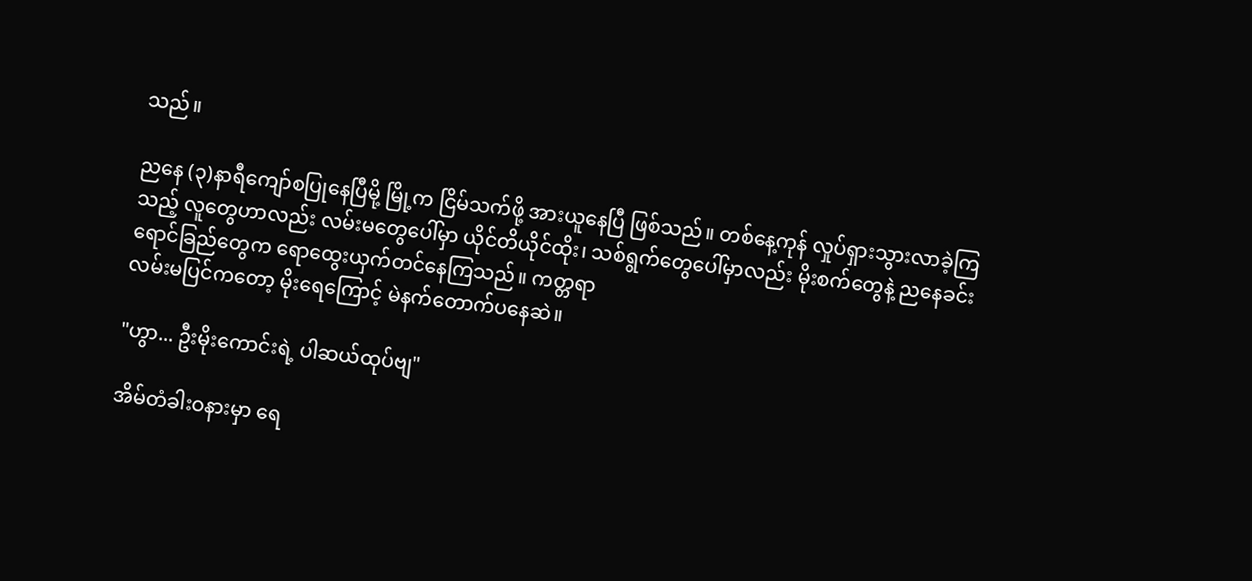သည်။

ညနေ (၃)နာရီကျော်စပြုနေပြီမို့ မြို့က ငြိမ်သက်ဖို့ အားယူနေပြီ ဖြစ်သည်။ တစ်နေ့ကုန် လှုပ်ရှားသွားလာခဲ့ကြသည့် လူတွေဟာလည်း လမ်းမတွေပေါ်မှာ ယိုင်တိယိုင်ထိုး၊ သစ်ရွက်တွေပေါ်မှာလည်း မိုးစက်တွေနဲ့ ညနေခင်းရောင်ခြည်တွေက ရောထွေးယှက်တင်နေကြသည်။ ကတ္တရာ
လမ်းမပြင်ကတော့ မိုးရေကြောင့် မဲနက်တောက်ပနေဆဲ။

"ဟွာ... ဦးမိုးကောင်းရဲ့ ပါဆယ်ထုပ်ဗျ"

အိမ်တံခါးဝနားမှာ ရေ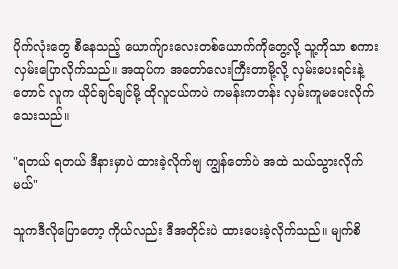ပိုက်လုံးတွေ စီနေသည့် ယောက်ျားလေးတစ်ယောက်ကိုတွေ့လို့ သူ့ကိုသာ စကားလှမ်းပြောလိုက်သည်။ အထုပ်က အတော်လေးကြီးတာမို့လို့ လှမ်းပေးရင်းနဲ့တောင် လူက ယိုင်ချင်ချင်မို့ ထိုလူငယ်ကပဲ ကမန်းကတန်း လှမ်းကူမပေးလိုက်သေးသည်။

"ရတယ် ရတယ် ဒီနားမှာပဲ ထားခဲ့လိုက်ဗျ ကျွန်တော်ပဲ အထဲ သယ်သွားလိုက်မယ်"

သူကဒီလိုပြောတော့ ကိုယ်လည်း ဒီအတိုင်းပဲ ထားပေးခဲ့လိုက်သည်။ မျက်စိ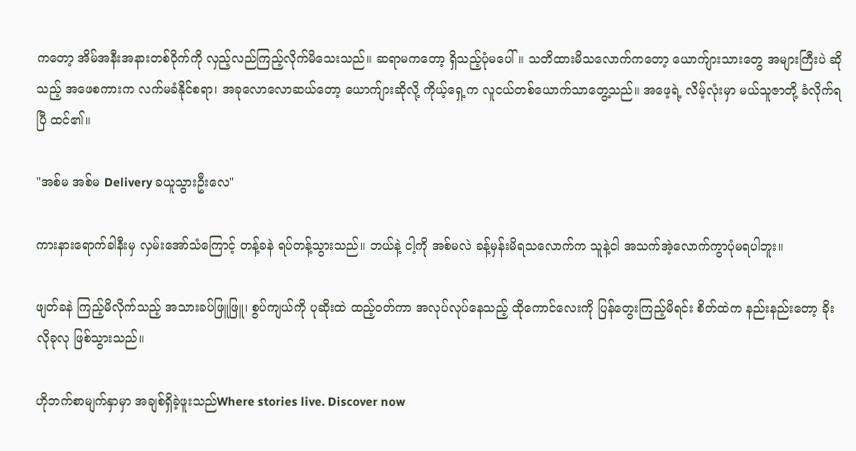ကတော့ အိမ်အနီးအနားတစ်ဝိုက်ကို လှည့်လည်ကြည့်လိုက်မိသေးသည်။ ဆရာမကတော့ ရှိသည့်ပုံမပေါ်။ သတိထားမိသ‌လောက်ကတော့ ယောက်ျားသားတွေ အများကြီးပဲ ဆိုသည့် အဖေစကားက လက်မခံနိုင်စရာ၊ အခုလောလောဆယ်တော့ ယောက်ျားဆိုလို့ ကိုယ့်ရှေ့က လူငယ်တစ်ယောက်သာတွေ့သည်။ အဖေ့ရဲ့ လိမ့်လုံးမှာ မယ်သူဇာတို့ ခံလိုက်ရပြီ ထင်၏။

"အစ်မ အစ်မ Delivery ခယူသွားဦးလေ"

ကားနားရောက်ခါနီးမှ လှမ်းအော်သံကြောင့် တန့်ခနဲ ရပ်တန့်သွားသည်။ ဘယ်နဲ့ ငါ့ကို အစ်မလဲ ခန့်မှန်းမိရသလောက်က သူနဲ့ငါ အသက်အဲ့လောက်ကွာပုံမရပါဘူး။

ဖျတ်ခနဲ ကြည့်မိလိုက်သည့် အသားခပ်ဖြူဖြူ၊ စွပ်ကျယ်ကို ပုဆိုးထဲ ထည့်ဝတ်ကာ အလုပ်လုပ်နေသည့် ထိုကောင်လေးကို ပြန်တွေးကြည့်မိရင်း စိတ်ထဲက နည်းနည်းတော့ ခိုးလိုခုလု ဖြစ်သွားသည်။

ဟိုဘက်စာမျက်နှာမှာ အချစ်ရှိခဲ့ဖူးသည်Where stories live. Discover now